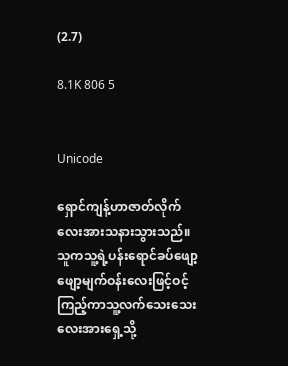(2.7)

8.1K 806 5


Unicode

ရှောင်ကျန့်ဟာဇာတ်လိုက်လေးအားသနားသွားသည်။သူကသူ့ရဲ့ပန်းရောင်ခပ်ဖျော့ဖျော့မျက်ဝန်းလေးဖြင့်ဝင့်ကြည့်ကာသူ့လက်သေးသေးလေးအားရှေ့သို့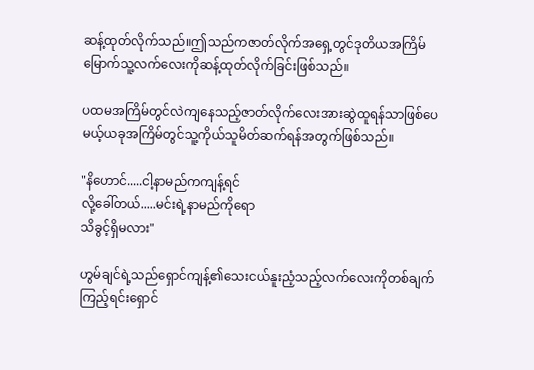ဆန့်ထုတ်လိုက်သည်။ဤသည်ကဇာတ်လိုက်အရှေ့တွင်ဒုတိယအကြိမ်မြောက်သူ့လက်လေးကိုဆန့်ထုတ်လိုက်ခြင်းဖြစ်သည်။

ပထမအကြိမ်တွင်လဲကျနေသည့်ဇာတ်လိုက်လေးအားဆွဲထူရန်သာဖြစ်ပေမယ့်ယခုအကြိမ်တွင်သူ့ကိုယ်သူမိတ်ဆက်ရန်အတွက်ဖြစ်သည်။

"နိဟောင်.....ငါ့နာမည်ကကျန့်ရင်
လို့ခေါ်တယ်.....မင်းရဲ့နာမည်ကိုရော
သိခွင့်ရှိမလား"

ဟွမ်ချင်ရဲ့သည်ရှောင်ကျန့်၏သေးငယ်နူးညံ့သည့်လက်လေးကိုတစ်ချက်ကြည့်ရင်းရှောင်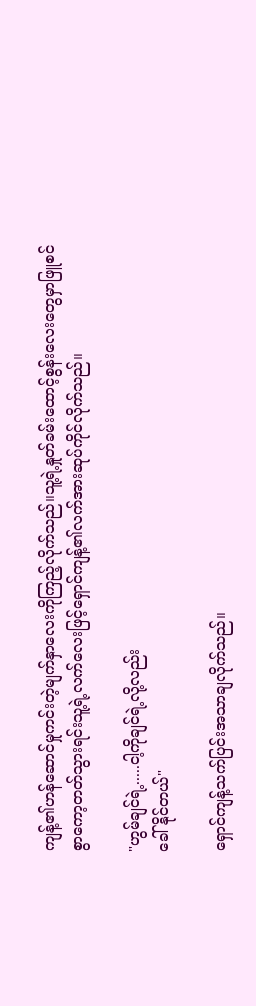ကျန့်၏ဟန်ဆောင်မှုကင်းတဲ့မျက်နှာလေးကိုကြည့်လိုက်သည်။သူ့ရဲ့နှုတ်ခမ်းထောင့်စွန်းလေးတွေမှာဖြူစင်စွာကော့တတ်သွားရင်းသူ့ရဲ့လက်လေးဖြင့်ရှောင်ကျန့်၏လက်အားဆုပ်ကိုင်လိုက်သည်။

"ဟွမ်ချင်ရဲ့.....ငါ့ကိုချင်ရဲ့လို့လည်း
ခေါ်နိုင်တယ်"

ရှောင်ကျန့်သက်ပြင်းအသာချလိုက်သည်။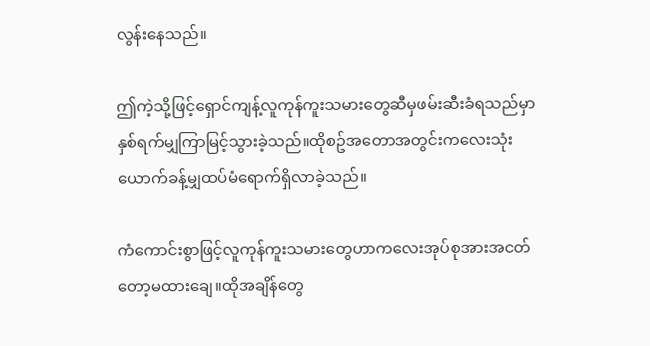လွန်းနေသည်။

ဤကဲ့သို့ဖြင့်ရှောင်ကျန့်လူကုန်ကူးသမားတွေဆီမှဖမ်းဆီးခံရသည်မှာနှစ်ရက်မျှကြာမြင့်သွားခဲ့သည်။ထိုစဥ်အတောအတွင်းကလေးသုံးယောက်ခန့်မျှထပ်မံရောက်ရှိလာခဲ့သည်။

ကံကောင်းစွာဖြင့်လူကုန်ကူးသမားတွေဟာကလေးအုပ်စုအားအငတ်တော့မထားချေ။ထိုအချိန်တွေ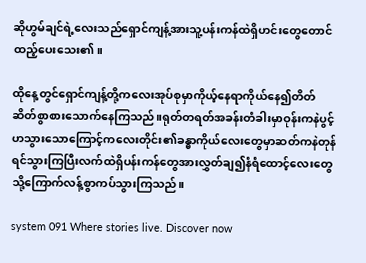ဆိုဟွမ်ချင်ရဲ့လေးသည်ရှောင်ကျန့်အားသူ့ပန်းကန်ထဲရှိဟင်းတွေတောင်ထည့်ပေးသေး၏။

ထိုနေ့တွင်ရှောင်ကျန့်တို့ကလေးအုပ်စုမှာကိုယ့်နေရာကိုယ်နေ၍တိတ်ဆိတ်စွာစားသောက်နေကြသည်။ရုတ်တရတ်အခန်းတံခါးမှာဝုန်းကနဲပွင့်ဟသွားသောကြောင့်ကလေးတိုင်း၏ခန္ဓာကိုယ်လေးတွေမှာဆတ်ကနဲတုန်ရင်သွားကြပြီးလက်ထဲရှိပန်းကန်တွေအားလွှတ်ချ၍နံရံထောင့်လေးတွေသို့ကြောက်လန့်စွာကပ်သွားကြသည်။

system 091 Where stories live. Discover now